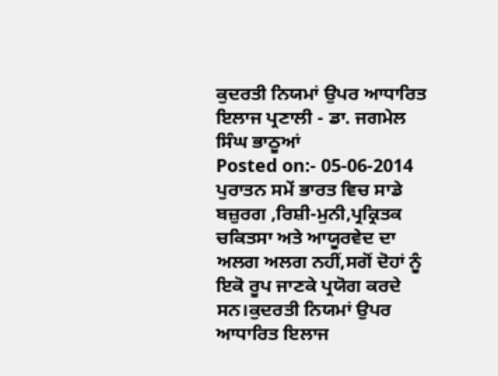ਕੁਦਰਤੀ ਨਿਯਮਾਂ ਉਪਰ ਆਧਾਰਿਤ ਇਲਾਜ ਪ੍ਰਣਾਲੀ - ਡਾ. ਜਗਮੇਲ ਸਿੰਘ ਭਾਠੂਆਂ
Posted on:- 05-06-2014
ਪੁਰਾਤਨ ਸਮੇਂ ਭਾਰਤ ਵਿਚ ਸਾਡੇ ਬਜ਼ੁਰਗ ,ਰਿਸ਼ੀ-ਮੁਨੀ,ਪ੍ਰਕ੍ਰਿਤਕ ਚਕਿਤਸਾ ਅਤੇ ਆਯੂਰਵੇਦ ਦਾ ਅਲਗ ਅਲਗ ਨਹੀਂ,ਸਗੋਂ ਦੋਹਾਂ ਨੂੰ ਇਕੋ ਰੂਪ ਜਾਣਕੇ ਪ੍ਰਯੋਗ ਕਰਦੇ ਸਨ।ਕੁਦਰਤੀ ਨਿਯਮਾਂ ਉਪਰ ਆਧਾਰਿਤ ਇਲਾਜ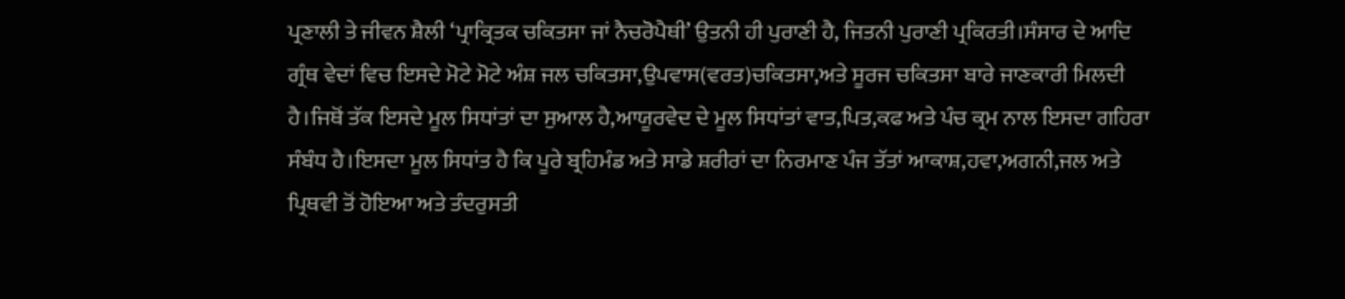ਪ੍ਰਣਾਲੀ ਤੇ ਜੀਵਨ ਸ਼ੈਲੀ ‘ਪ੍ਰਾਕ੍ਰਿਤਕ ਚਕਿਤਸਾ ਜਾਂ ਨੈਚਰੋਪੈਥੀ’ ਉਤਨੀ ਹੀ ਪੁਰਾਣੀ ਹੈ, ਜਿਤਨੀ ਪੁਰਾਣੀ ਪ੍ਰਕਿਰਤੀ।ਸੰਸਾਰ ਦੇ ਆਦਿ ਗ੍ਰੰਥ ਵੇਦਾਂ ਵਿਚ ਇਸਦੇ ਮੋਟੇ ਮੋਟੇ ਅੰਸ਼ ਜਲ ਚਕਿਤਸਾ,ਉਪਵਾਸ(ਵਰਤ)ਚਕਿਤਸਾ,ਅਤੇ ਸੂਰਜ ਚਕਿਤਸਾ ਬਾਰੇ ਜਾਣਕਾਰੀ ਮਿਲਦੀ ਹੈ।ਜਿਥੋਂ ਤੱਕ ਇਸਦੇ ਮੂਲ ਸਿਧਾਂਤਾਂ ਦਾ ਸੁਆਲ ਹੈ,ਆਯੂਰਵੇਦ ਦੇ ਮੂਲ ਸਿਧਾਂਤਾਂ ਵਾਤ,ਪਿਤ,ਕਫ ਅਤੇ ਪੰਚ ਕ੍ਰਮ ਨਾਲ ਇਸਦਾ ਗਹਿਰਾ ਸੰਬੰਧ ਹੈ।ਇਸਦਾ ਮੂਲ ਸਿਧਾਂਤ ਹੈ ਕਿ ਪੂਰੇ ਬ੍ਰਹਿਮੰਡ ਅਤੇ ਸਾਡੇ ਸ਼ਰੀਰਾਂ ਦਾ ਨਿਰਮਾਣ ਪੰਜ ਤੱਤਾਂ ਆਕਾਸ਼,ਹਵਾ,ਅਗਨੀ,ਜਲ ਅਤੇ ਪ੍ਰਿਥਵੀ ਤੋਂ ਹੋਇਆ ਅਤੇ ਤੰਦਰੁਸਤੀ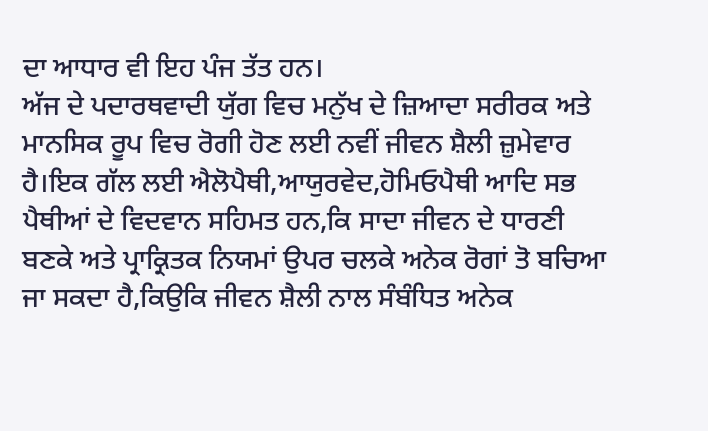ਦਾ ਆਧਾਰ ਵੀ ਇਹ ਪੰਜ ਤੱਤ ਹਨ।
ਅੱਜ ਦੇ ਪਦਾਰਥਵਾਦੀ ਯੁੱਗ ਵਿਚ ਮਨੁੱਖ ਦੇ ਜ਼ਿਆਦਾ ਸਰੀਰਕ ਅਤੇ ਮਾਨਸਿਕ ਰੂਪ ਵਿਚ ਰੋਗੀ ਹੋਣ ਲਈ ਨਵੀਂ ਜੀਵਨ ਸ਼ੈਲੀ ਜ਼ੁਮੇਵਾਰ ਹੈ।ਇਕ ਗੱਲ ਲਈ ਐਲੋਪੈਥੀ,ਆਯੁਰਵੇਦ,ਹੋਮਿਓਪੈਥੀ ਆਦਿ ਸਭ ਪੈਥੀਆਂ ਦੇ ਵਿਦਵਾਨ ਸਹਿਮਤ ਹਨ,ਕਿ ਸਾਦਾ ਜੀਵਨ ਦੇ ਧਾਰਣੀ ਬਣਕੇ ਅਤੇ ਪ੍ਰਾਕ੍ਰਿਤਕ ਨਿਯਮਾਂ ਉਪਰ ਚਲਕੇ ਅਨੇਕ ਰੋਗਾਂ ਤੋ ਬਚਿਆ ਜਾ ਸਕਦਾ ਹੈ,ਕਿਉਕਿ ਜੀਵਨ ਸ਼ੈਲੀ ਨਾਲ ਸੰਬੰਧਿਤ ਅਨੇਕ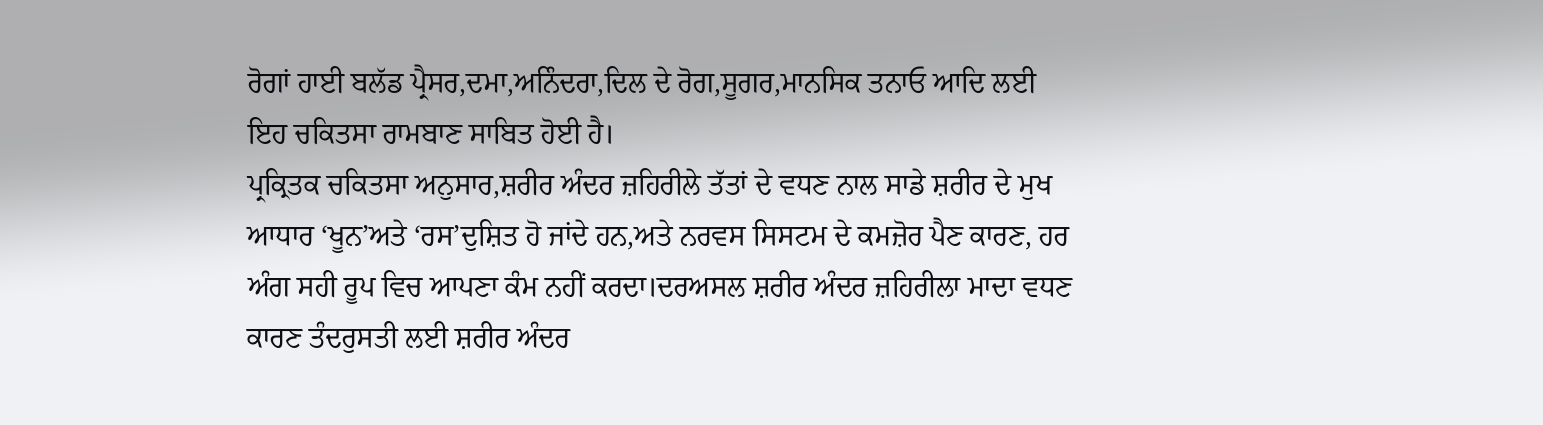ਰੋਗਾਂ ਹਾਈ ਬਲੱਡ ਪ੍ਰੈਸਰ,ਦਮਾ,ਅਨਿੰਦਰਾ,ਦਿਲ ਦੇ ਰੋਗ,ਸੂਗਰ,ਮਾਨਸਿਕ ਤਨਾਓ ਆਦਿ ਲਈ ਇਹ ਚਕਿਤਸਾ ਰਾਮਬਾਣ ਸਾਬਿਤ ਹੋਈ ਹੈ।
ਪ੍ਰਕ੍ਰਿਤਕ ਚਕਿਤਸਾ ਅਨੁਸਾਰ,ਸ਼ਰੀਰ ਅੰਦਰ ਜ਼ਹਿਰੀਲੇ ਤੱਤਾਂ ਦੇ ਵਧਣ ਨਾਲ ਸਾਡੇ ਸ਼ਰੀਰ ਦੇ ਮੁਖ ਆਧਾਰ ‘ਖੂਨ’ਅਤੇ ‘ਰਸ’ਦੁਸ਼ਿਤ ਹੋ ਜਾਂਦੇ ਹਨ,ਅਤੇ ਨਰਵਸ ਸਿਸਟਮ ਦੇ ਕਮਜ਼ੋਰ ਪੈਣ ਕਾਰਣ, ਹਰ ਅੰਗ ਸਹੀ ਰੂਪ ਵਿਚ ਆਪਣਾ ਕੰਮ ਨਹੀਂ ਕਰਦਾ।ਦਰਅਸਲ ਸ਼ਰੀਰ ਅੰਦਰ ਜ਼ਹਿਰੀਲਾ ਮਾਦਾ ਵਧਣ ਕਾਰਣ ਤੰਦਰੁਸਤੀ ਲਈ ਸ਼ਰੀਰ ਅੰਦਰ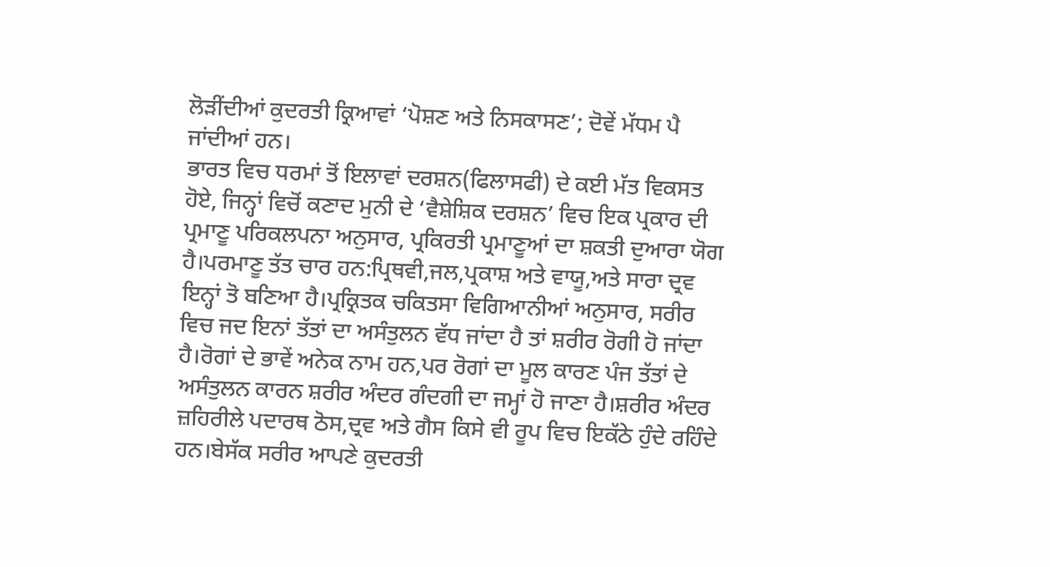ਲੋੜੀਂਦੀਆਂ ਕੁਦਰਤੀ ਕ੍ਰਿਆਵਾਂ ‘ਪੋਸ਼ਣ ਅਤੇ ਨਿਸਕਾਸਣ’; ਦੋਵੇਂ ਮੱਧਮ ਪੈ ਜਾਂਦੀਆਂ ਹਨ।
ਭਾਰਤ ਵਿਚ ਧਰਮਾਂ ਤੋਂ ਇਲਾਵਾਂ ਦਰਸ਼ਨ(ਫਿਲਾਸਫੀ) ਦੇ ਕਈ ਮੱਤ ਵਿਕਸਤ ਹੋਏ, ਜਿਨ੍ਹਾਂ ਵਿਚੋਂ ਕਣਾਦ ਮੁਨੀ ਦੇ ‘ਵੈਸ਼ੇਸ਼ਿਕ ਦਰਸ਼ਨ’ ਵਿਚ ਇਕ ਪ੍ਰਕਾਰ ਦੀ ਪ੍ਰਮਾਣੂ ਪਰਿਕਲਪਨਾ ਅਨੁਸਾਰ, ਪ੍ਰਕਿਰਤੀ ਪ੍ਰਮਾਣੂਆਂ ਦਾ ਸ਼ਕਤੀ ਦੁਆਰਾ ਯੋਗ ਹੈ।ਪਰਮਾਣੂ ਤੱਤ ਚਾਰ ਹਨ:ਪ੍ਰਿਥਵੀ,ਜਲ,ਪ੍ਰਕਾਸ਼ ਅਤੇ ਵਾਯੂ,ਅਤੇ ਸਾਰਾ ਦ੍ਰਵ ਇਨ੍ਹਾਂ ਤੋ ਬਣਿਆ ਹੈ।ਪ੍ਰਕ੍ਰਿਤਕ ਚਕਿਤਸਾ ਵਿਗਿਆਨੀਆਂ ਅਨੁਸਾਰ, ਸਰੀਰ ਵਿਚ ਜਦ ਇਨਾਂ ਤੱਤਾਂ ਦਾ ਅਸੰਤੁਲਨ ਵੱਧ ਜਾਂਦਾ ਹੈ ਤਾਂ ਸ਼ਰੀਰ ਰੋਗੀ ਹੋ ਜਾਂਦਾ ਹੈ।ਰੋਗਾਂ ਦੇ ਭਾਵੇਂ ਅਨੇਕ ਨਾਮ ਹਨ,ਪਰ ਰੋਗਾਂ ਦਾ ਮੂਲ ਕਾਰਣ ਪੰਜ ਤੱਤਾਂ ਦੇ ਅਸੰਤੁਲਨ ਕਾਰਨ ਸ਼ਰੀਰ ਅੰਦਰ ਗੰਦਗੀ ਦਾ ਜਮ੍ਹਾਂ ਹੋ ਜਾਣਾ ਹੈ।ਸ਼ਰੀਰ ਅੰਦਰ ਜ਼ਹਿਰੀਲੇ ਪਦਾਰਥ ਠੋਸ,ਦ੍ਰਵ ਅਤੇ ਗੈਸ ਕਿਸੇ ਵੀ ਰੂਪ ਵਿਚ ਇਕੱਠੇ ਹੁੰਦੇ ਰਹਿੰਦੇ ਹਨ।ਬੇਸੱਕ ਸਰੀਰ ਆਪਣੇ ਕੁਦਰਤੀ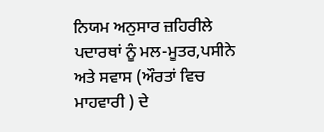ਨਿਯਮ ਅਨੁਸਾਰ ਜ਼ਹਿਰੀਲੇ ਪਦਾਰਥਾਂ ਨੂੰ ਮਲ-ਮੂਤਰ,ਪਸੀਨੇ ਅਤੇ ਸਵਾਸ (ਔਰਤਾਂ ਵਿਚ ਮਾਹਵਾਰੀ ) ਦੇ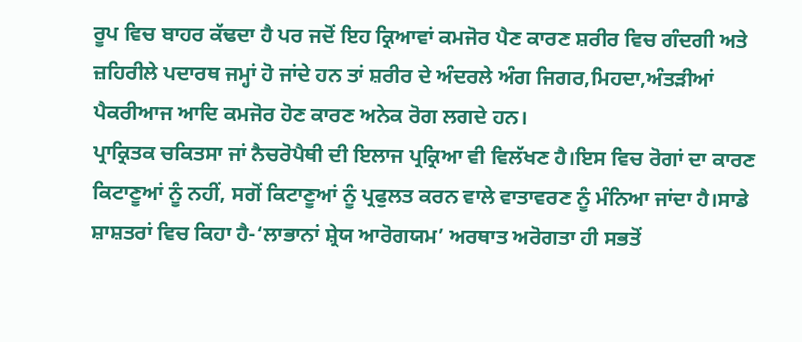ਰੂਪ ਵਿਚ ਬਾਹਰ ਕੱਢਦਾ ਹੈ ਪਰ ਜਦੋਂ ਇਹ ਕ੍ਰਿਆਵਾਂ ਕਮਜੋਰ ਪੈਣ ਕਾਰਣ ਸ਼ਰੀਰ ਵਿਚ ਗੰਦਗੀ ਅਤੇ ਜ਼ਹਿਰੀਲੇ ਪਦਾਰਥ ਜਮ੍ਹਾਂ ਹੋ ਜਾਂਦੇ ਹਨ ਤਾਂ ਸ਼ਰੀਰ ਦੇ ਅੰਦਰਲੇ ਅੰਗ ਜਿਗਰ,ਮਿਹਦਾ,ਅੰਤੜੀਆਂ ਪੈਕਰੀਆਜ ਆਦਿ ਕਮਜੋਰ ਹੋਣ ਕਾਰਣ ਅਨੇਕ ਰੋਗ ਲਗਦੇ ਹਨ।
ਪ੍ਰਾਕ੍ਰਿਤਕ ਚਕਿਤਸਾ ਜਾਂ ਨੈਚਰੋਪੈਥੀ ਦੀ ਇਲਾਜ ਪ੍ਰਕ੍ਰਿਆ ਵੀ ਵਿਲੱਖਣ ਹੈ।ਇਸ ਵਿਚ ਰੋਗਾਂ ਦਾ ਕਾਰਣ ਕਿਟਾਣੂਆਂ ਨੂੰ ਨਹੀਂ, ਸਗੋਂ ਕਿਟਾਣੂਆਂ ਨੂੰ ਪ੍ਰਫੁਲਤ ਕਰਨ ਵਾਲੇ ਵਾਤਾਵਰਣ ਨੂੰ ਮੰਨਿਆ ਜਾਂਦਾ ਹੈ।ਸਾਡੇ ਸ਼ਾਸ਼ਤਰਾਂ ਵਿਚ ਕਿਹਾ ਹੈ-‘ਲਾਭਾਨਾਂ ਸ਼੍ਰੇਯ ਆਰੋਗਯਮ’ ਅਰਥਾਤ ਅਰੋਗਤਾ ਹੀ ਸਭਤੋਂ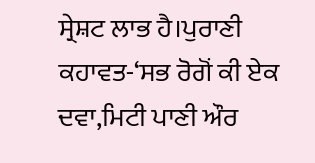ਸ੍ਰੇਸ਼ਟ ਲਾਭ ਹੈ।ਪੁਰਾਣੀ ਕਹਾਵਤ-‘ਸਭ ਰੋਗੋਂ ਕੀ ਏਕ ਦਵਾ,ਮਿਟੀ ਪਾਣੀ ਔਰ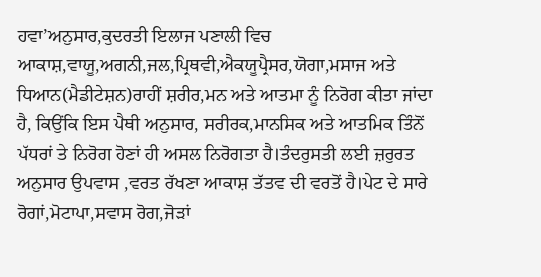ਹਵਾ’ਅਨੁਸਾਰ,ਕੁਦਰਤੀ ਇਲਾਜ ਪਣਾਲੀ ਵਿਚ ਆਕਾਸ਼,ਵਾਯੂ,ਅਗਨੀ,ਜਲ,ਪ੍ਰਿਥਵੀ,ਐਕਯੂਪ੍ਰੈਸਰ,ਯੋਗਾ,ਮਸਾਜ ਅਤੇ ਧਿਆਨ(ਮੈਡੀਟੇਸ਼ਨ)ਰਾਹੀਂ ਸ਼ਰੀਰ,ਮਨ ਅਤੇ ਆਤਮਾ ਨੂੰ ਨਿਰੋਗ ਕੀਤਾ ਜਾਂਦਾ ਹੈ, ਕਿਉਂਕਿ ਇਸ ਪੈਥੀ ਅਨੁਸਾਰ, ਸਰੀਰਕ,ਮਾਨਸਿਕ ਅਤੇ ਆਤਮਿਕ ਤਿੰਨੋਂ ਪੱਧਰਾਂ ਤੇ ਨਿਰੋਗ ਹੋਣਾਂ ਹੀ ਅਸਲ ਨਿਰੋਗਤਾ ਹੈ।ਤੰਦਰੁਸਤੀ ਲਈ ਜ਼ਰੁਰਤ ਅਨੁਸਾਰ ਉਪਵਾਸ ,ਵਰਤ ਰੱਖਣਾ ਆਕਾਸ਼ ਤੱਤਵ ਦੀ ਵਰਤੋਂ ਹੈ।ਪੇਟ ਦੇ ਸਾਰੇ ਰੋਗਾਂ,ਮੋਟਾਪਾ,ਸਵਾਸ ਰੋਗ,ਜੋੜਾਂ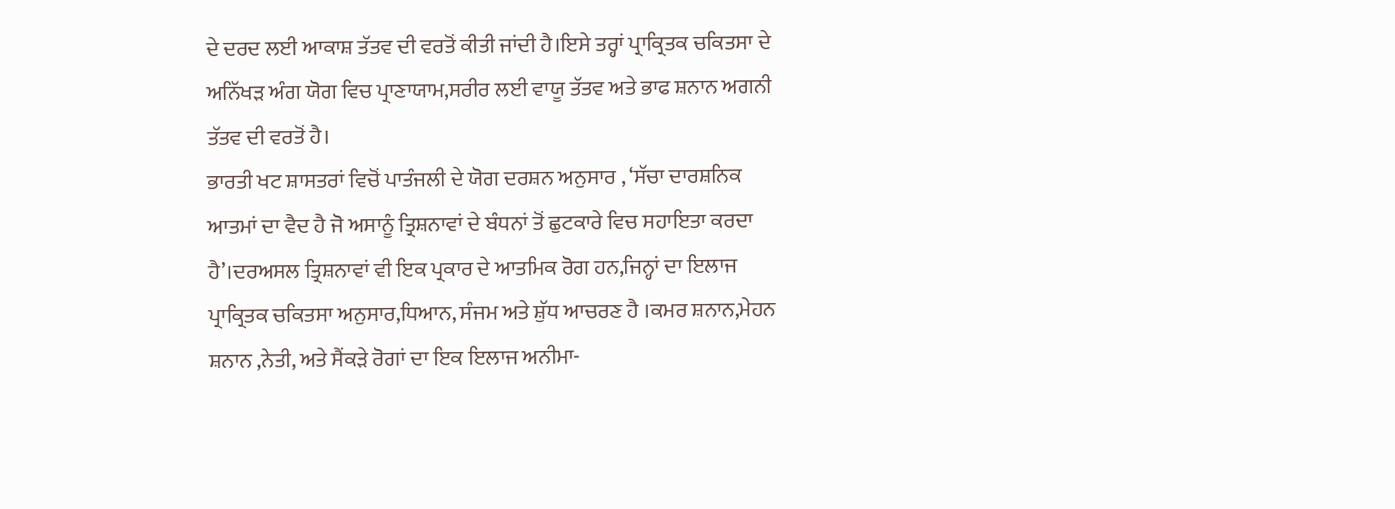ਦੇ ਦਰਦ ਲਈ ਆਕਾਸ਼ ਤੱਤਵ ਦੀ ਵਰਤੋਂ ਕੀਤੀ ਜਾਂਦੀ ਹੈ।ਇਸੇ ਤਰ੍ਹਾਂ ਪ੍ਰਾਕ੍ਰਿਤਕ ਚਕਿਤਸਾ ਦੇ ਅਨਿੱਖੜ ਅੰਗ ਯੋਗ ਵਿਚ ਪ੍ਰਾਣਾਯਾਮ,ਸਰੀਰ ਲਈ ਵਾਯੂ ਤੱਤਵ ਅਤੇ ਭਾਫ ਸ਼ਨਾਨ ਅਗਨੀ ਤੱਤਵ ਦੀ ਵਰਤੋਂ ਹੈ।
ਭਾਰਤੀ ਖਟ ਸ਼ਾਸਤਰਾਂ ਵਿਚੋਂ ਪਾਤੰਜਲੀ ਦੇ ਯੋਗ ਦਰਸ਼ਨ ਅਨੁਸਾਰ , ‘ਸੱਚਾ ਦਾਰਸ਼ਨਿਕ ਆਤਮਾਂ ਦਾ ਵੈਦ ਹੈ ਜੋ ਅਸਾਨੂੰ ਤ੍ਰਿਸ਼ਨਾਵਾਂ ਦੇ ਬੰਧਨਾਂ ਤੋਂ ਛੁਟਕਾਰੇ ਵਿਚ ਸਹਾਇਤਾ ਕਰਦਾ ਹੈ’।ਦਰਅਸਲ ਤ੍ਰਿਸ਼ਨਾਵਾਂ ਵੀ ਇਕ ਪ੍ਰਕਾਰ ਦੇ ਆਤਮਿਕ ਰੋਗ ਹਨ,ਜਿਨ੍ਹਾਂ ਦਾ ਇਲਾਜ ਪ੍ਰਾਕ੍ਰਿਤਕ ਚਕਿਤਸਾ ਅਨੁਸਾਰ,ਧਿਆਨ, ਸੰਜਮ ਅਤੇ ਸ਼ੁੱਧ ਆਚਰਣ ਹੈ ।ਕਮਰ ਸ਼ਨਾਨ,ਮੇਹਨ ਸ਼ਨਾਨ ,ਨੇਤੀ, ਅਤੇ ਸੈਂਕੜੇ ਰੋਗਾਂ ਦਾ ਇਕ ਇਲਾਜ ਅਨੀਮਾ-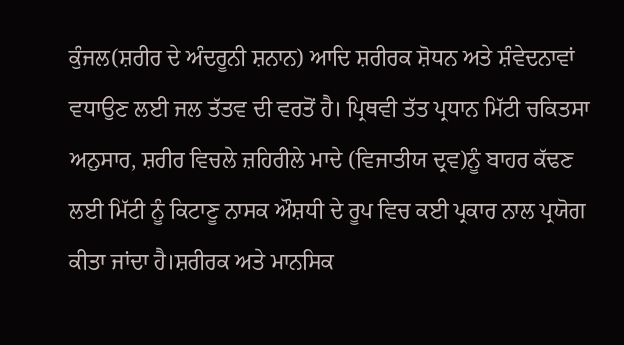ਕੁੰਜਲ(ਸ਼ਰੀਰ ਦੇ ਅੰਦਰੂਨੀ ਸ਼ਨਾਨ) ਆਦਿ ਸ਼ਰੀਰਕ ਸ਼ੋਧਨ ਅਤੇ ਸ਼ੰਵੇਦਨਾਵਾਂ ਵਧਾਉਣ ਲਈ ਜਲ ਤੱਤਵ ਦੀ ਵਰਤੋਂ ਹੈ। ਪ੍ਰਿਥਵੀ ਤੱਤ ਪ੍ਰਧਾਨ ਮਿੱਟੀ ਚਕਿਤਸਾ ਅਨੁਸਾਰ, ਸ਼ਰੀਰ ਵਿਚਲੇ ਜ਼ਹਿਰੀਲੇ ਮਾਦੇ (ਵਿਜਾਤੀਯ ਦ੍ਰਵ)ਨੂੰ ਬਾਹਰ ਕੱਢਣ ਲਈ ਮਿੱਟੀ ਨੂੰ ਕਿਟਾਣੂ ਨਾਸਕ ਔਸ਼ਧੀ ਦੇ ਰੂਪ ਵਿਚ ਕਈ ਪ੍ਰਕਾਰ ਨਾਲ ਪ੍ਰਯੋਗ ਕੀਤਾ ਜਾਂਦਾ ਹੈ।ਸ਼ਰੀਰਕ ਅਤੇ ਮਾਨਸਿਕ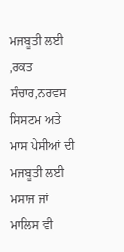ਮਜਬੂਤੀ ਲਈ ,ਰਕਤ ਸੰਚਾਰ,ਨਰਵਸ ਸਿਸਟਮ ਅਤੇ ਮਾਸ ਪੇਸੀਆਂ ਦੀ ਮਜਬੂਤੀ ਲਈ ਮਸਾਜ ਜਾਂ ਮਾਲਿਸ ਵੀ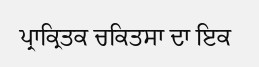ਪ੍ਰਾਕ੍ਰਿਤਕ ਚਕਿਤਸਾ ਦਾ ਇਕ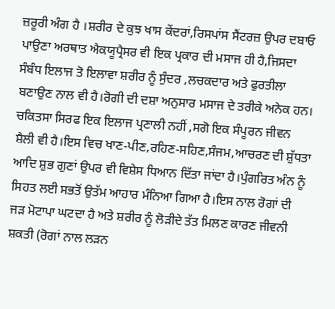ਜ਼ਰੂਰੀ ਅੰਗ ਹੈ ।ਸ਼ਰੀਰ ਦੇ ਕੁਝ ਖਾਸ ਕੇਂਦਰਾਂ,ਰਿਸਪਾਂਸ ਸੈਂਟਰਜ਼ ਉਪਰ ਦਬਾਓ ਪਾਉਣਾ ਅਰਥਾਤ ਐਕਯੂਪ੍ਰੈਸਰ ਵੀ ਇਕ ਪ੍ਰਕਾਰ ਦੀ ਮਸਾਜ ਹੀ ਹੈ,ਜਿਸਦਾ ਸੰਬੰਧ ਇਲਾਜ ਤੋ ਇਲਾਵਾ ਸ਼ਰੀਰ ਨੂੰ ਸੁੰਦਰ ,ਲਚਕਦਾਰ ਅਤੇ ਫੁਰਤੀਲਾ ਬਣਾਉਣ ਨਾਲ ਵੀ ਹੈ।ਰੋਗੀ ਦੀ ਦਸ਼ਾ ਅਨੁਸਾਰ ਮਸਾਜ ਦੇ ਤਰੀਕੇ ਅਨੇਕ ਹਨ।
ਚਕਿਤਸਾ ਸਿਰਫ ਇਕ ਇਲਾਜ ਪ੍ਰਣਾਲੀ ਨਹੀਂ ,ਸਗੋ ਇਕ ਸੰਪੂਰਨ ਜੀਵਨ ਸ਼ੈਲੀ ਵੀ ਹੈ।ਇਸ ਵਿਚ ਖਾਣ-ਪੀਣ,ਰਹਿਣ-ਸਹਿਣ,ਸੰਜਮ,ਆਚਰਣ ਦੀ ਸ਼ੁੱਧਤਾ ਆਦਿ ਸ਼ੁਭ ਗੁਣਾਂ ਉਪਰ ਵੀ ਵਿਸ਼ੇਸ ਧਿਆਨ ਦਿੱਤਾ ਜਾਂਦਾ ਹੈ।ਪੁੰਗਰਿਤ ਅੰਨ ਨੂੰ ਸਿਹਤ ਲਈ ਸਭਤੋਂ ਉਤੱਮ ਆਹਾਰ ਮੰਨਿਆ ਗਿਆ ਹੈ।ਇਸ ਨਾਲ ਰੋਗਾਂ ਦੀ ਜੜ ਮੋਟਾਪਾ ਘਟਦਾ ਹੈ ਅਤੇ ਸ਼ਰੀਰ ਨੂੰ ਲੋੜੀਦੇ ਤੱਤ ਮਿਲਣ ਕਾਰਣ ਜੀਵਨੀ ਸ਼ਕਤੀ (ਰੋਗਾਂ ਨਾਲ ਲੜਨ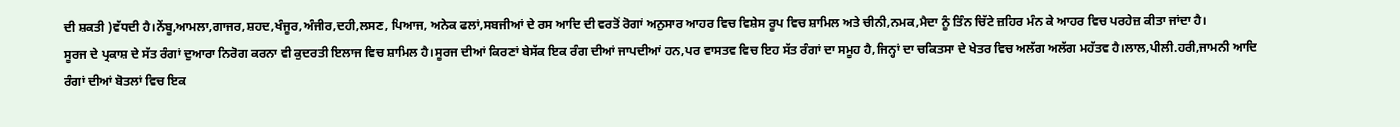ਦੀ ਸ਼ਕਤੀ )ਵੱਧਦੀ ਹੈ।ਨੇਂਬੂ,ਆਮਲਾ,ਗਾਜਰ,ਸ਼ਹਦ,ਖੰਜੂਰ,ਅੰਜੀਰ,ਦਹੀ,ਲਸਣ, ਪਿਆਜ, ਅਨੇਕ ਫਲਾਂ,ਸਬਜੀਆਂ ਦੇ ਰਸ ਆਦਿ ਦੀ ਵਰਤੋਂ ਰੋਗਾਂ ਅਨੁਸਾਰ ਆਹਰ ਵਿਚ ਵਿਸ਼ੇਸ ਰੂਪ ਵਿਚ ਸ਼ਾਮਿਲ ਅਤੇ ਚੀਨੀ,ਨਮਕ,ਮੈਦਾ ਨੂੰ ਤਿੰਨ ਚਿੱਟੇ ਜ਼ਹਿਰ ਮੰਨ ਕੇ ਆਹਰ ਵਿਚ ਪਰਹੇਜ਼ ਕੀਤਾ ਜਾਂਦਾ ਹੈ।
ਸੂਰਜ ਦੇ ਪ੍ਰਕਾਸ਼ ਦੇ ਸੱਤ ਰੰਗਾਂ ਦੁਆਰਾ ਨਿਰੋਗ ਕਰਨਾ ਵੀ ਕੁਦਰਤੀ ਇਲਾਜ ਵਿਚ ਸ਼ਾਮਿਲ ਹੈ।ਸੂਰਜ ਦੀਆਂ ਕਿਰਣਾਂ ਬੇਸੱਕ ਇਕ ਰੰਗ ਦੀਆਂ ਜਾਪਦੀਆਂ ਹਨ,ਪਰ ਵਾਸਤਵ ਵਿਚ ਇਹ ਸੱਤ ਰੰਗਾਂ ਦਾ ਸਮੂਹ ਹੈ,ਜਿਨ੍ਹਾਂ ਦਾ ਚਕਿਤਸਾ ਦੇ ਖੇਤਰ ਵਿਚ ਅਲੱਗ ਅਲੱਗ ਮਹੱਤਵ ਹੈ।ਲਾਲ,ਪੀਲੀ.ਹਰੀ,ਜਾਮਨੀ ਆਦਿ ਰੰਗਾਂ ਦੀਆਂ ਬੋਤਲਾਂ ਵਿਚ ਇਕ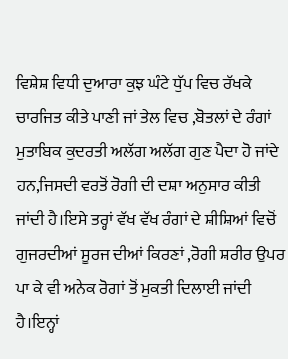ਵਿਸ਼ੇਸ਼ ਵਿਧੀ ਦੁਆਰਾ ਕੁਝ ਘੰਟੇ ਧੁੱਪ ਵਿਚ ਰੱਖਕੇ ਚਾਰਜਿਤ ਕੀਤੇ ਪਾਣੀ ਜਾਂ ਤੇਲ ਵਿਚ ,ਬੋਤਲਾਂ ਦੇ ਰੰਗਾਂ ਮੁਤਾਬਿਕ ਕੁਦਰਤੀ ਅਲੱਗ ਅਲੱਗ ਗੁਣ ਪੈਦਾ ਹੋ ਜਾਂਦੇ ਹਨ,ਜਿਸਦੀ ਵਰਤੋਂ ਰੋਗੀ ਦੀ ਦਸ਼ਾ ਅਨੁਸਾਰ ਕੀਤੀ ਜਾਂਦੀ ਹੈ।ਇਸੇ ਤਰ੍ਹਾਂ ਵੱਖ ਵੱਖ ਰੰਗਾਂ ਦੇ ਸ਼ੀਸ਼ਿਆਂ ਵਿਚੋਂ ਗੁਜਰਦੀਆਂ ਸੂਰਜ ਦੀਆਂ ਕਿਰਣਾਂ ,ਰੋਗੀ ਸ਼ਰੀਰ ਉਪਰ ਪਾ ਕੇ ਵੀ ਅਨੇਕ ਰੋਗਾਂ ਤੋਂ ਮੁਕਤੀ ਦਿਲਾਈ ਜਾਂਦੀ ਹੈ।ਇਨ੍ਹਾਂ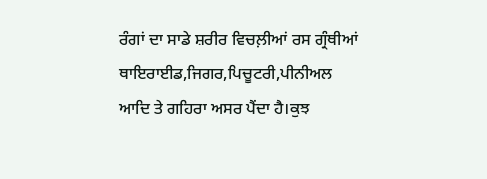ਰੰਗਾਂ ਦਾ ਸਾਡੇ ਸ਼ਰੀਰ ਵਿਚਲ਼ੀਆਂ ਰਸ ਗ੍ਰੰਥੀਆਂ ਥਾਇਰਾਈਡ,ਜਿਗਰ,ਪਿਚੂਟਰੀ,ਪੀਨੀਅਲ ਆਦਿ ਤੇ ਗਹਿਰਾ ਅਸਰ ਪੈਂਦਾ ਹੈ।ਕੁਝ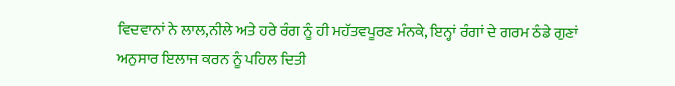ਵਿਦਵਾਨਾਂ ਨੇ ਲਾਲ,ਨੀਲੇ ਅਤੇ ਹਰੇ ਰੰਗ ਨੂੰ ਹੀ ਮਹੱਤਵਪੂਰਣ ਮੰਨਕੇ, ਇਨ੍ਹਾਂ ਰੰਗਾਂ ਦੇ ਗਰਮ ਠੰਡੇ ਗੁਣਾਂ ਅਨੁਸਾਰ ਇਲਾਜ ਕਰਨ ਨੂੰ ਪਹਿਲ ਦਿਤੀ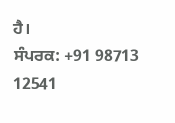ਹੈ।
ਸੰਪਰਕ: +91 98713 12541